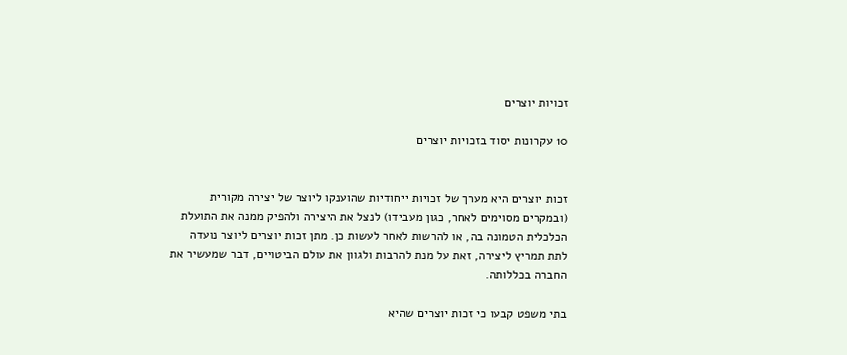זכויות יוצרים

10 עקרונות יסוד בזכויות יוצרים


זכות יוצרים היא מערך של זכויות ייחודיות שהוענקו ליוצר של יצירה מקורית (ובמקרים מסוימים לאחר, כגון מעבידו) לנצל את היצירה ולהפיק ממנה את התועלת הכלכלית הטמונה בה, או להרשות לאחר לעשות כן. מתן זכות יוצרים ליוצר נועדה לתת תמריץ ליצירה, זאת על מנת להרבות ולגוון את עולם הביטויים, דבר שמעשיר את החברה בכללותה.

בתי משפט קבעו כי זכות יוצרים שהיא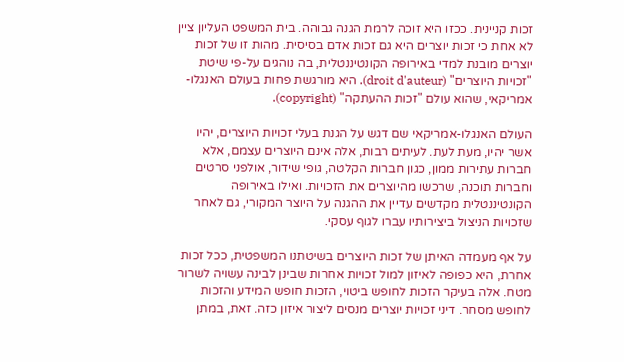זכות קניינית. ככזו היא זוכה לרמת הגנה גבוהה. בית המשפט העליון ציין לא אחת כי זכות יוצרים היא גם זכות אדם בסיסית. מהות זו של זכות יוצרים מובנת למדי באירופה הקונטיננטלית, בה נוהגים על-פי שיטת "זכויות היוצרים" (droit d'auteur). היא מורגשת פחות בעולם האנגלו-אמריקאי, שהוא עולם "זכות ההעתקה" (copyright).

העולם האנגלו-אמריקאי שם דגש על הגנת בעלי זכויות היוצרים, יהיו אשר יהיו, מעת לעת. לעיתים רבות, אלה אינם היוצרים עצמם, אלא חברות עתירות ממון, כגון חברות הקלטה, גופי שידור, אולפני סרטים וחברות תוכנה, שרכשו מהיוצרים את הזכויות. ואילו באירופה הקונטיננטלית מקדשים עדיין את ההגנה על היוצר המקורי, גם לאחר שזכויות הניצול ביצירותיו עברו לגוף עסקי.

על אף מעמדה האיתן של זכות היוצרים בשיטתנו המשפטית, ככל זכות אחרת, היא כפופה לאיזון למול זכויות אחרות שבינן לבינה עשויה לשרור מטח. אלה בעיקר הזכות לחופש ביטוי, הזכות חופש המידע והזכות לחופש מסחר. דיני זכויות יוצרים מנסים ליצור איזון כזה. זאת, במתן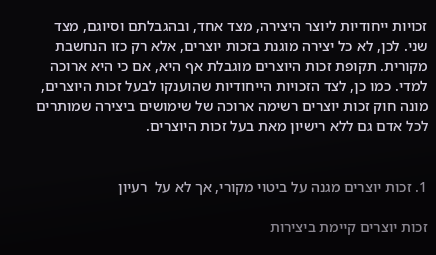זכויות ייחודיות ליוצר היצירה, מצד אחד, ובהגבלתם וסיוגם, מצד שני. לכן, לא כל יצירה מוגנת בזכות יוצרים, אלא רק כזו הנחשבת מקורית. תקופת זכות היוצרים מוגבלת אף היא, אם כי היא ארוכה למדי. כמו כן, לצד הזכויות הייחודיות שהוענקו לבעל זכות היוצרים, מונה חוק זכות יוצרים רשימה ארוכה של שימושים ביצירה שמותרים לכל אדם גם ללא רישיון מאת בעל זכות היוצרים.


1. זכות יוצרים מגנה על ביטוי מקורי, אך לא על  רעיון

זכות יוצרים קיימת ביצירות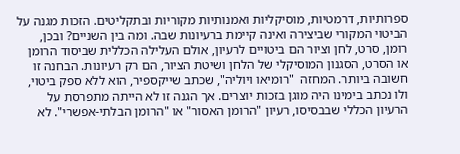ספרותיות, דרמטיות, מוסיקליות ואמנותיות מקוריות ובתקליטים. הזכות מגנה על הביטוי המקורי שביצירה ואינה קיימת ברעיונות שבה. ומה בין השניים? ובכן, רומן, סרט, לחן וציור הם ביטויים לרעיון, אולם העלילה הכללית שביסוד הרומן או הסרט, הסגנון המוסיקלי של הלחן ושיטת הציור, הם רק רעיונות. הבחנה זו חשובה ביותר. המחזה  "רומיאו ויוליה", שכתב שייקספיר, הוא ללא ספק ביטוי, ולו נכתב בימינו היה מוגן בזכות יוצרים. אך הגנה זו לא הייתה מתפרסת על הרעיון הכללי שבבסיסו, רעיון "הרומן האסור" או "הרומן הבלתי-אפשרי". לא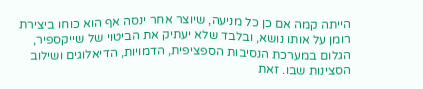הייתה קמה אם כן כל מניעה, שיוצר אחר ינסה אף הוא כוחו ביצירת רומן על אותו נושא, ובלבד שלא יעתיק את הביטוי של שייקספיר, הגלום במערכת הנסיבות הספציפית, הדמויות, הדיאלוגים ושילוב הסצינות שבו. זאת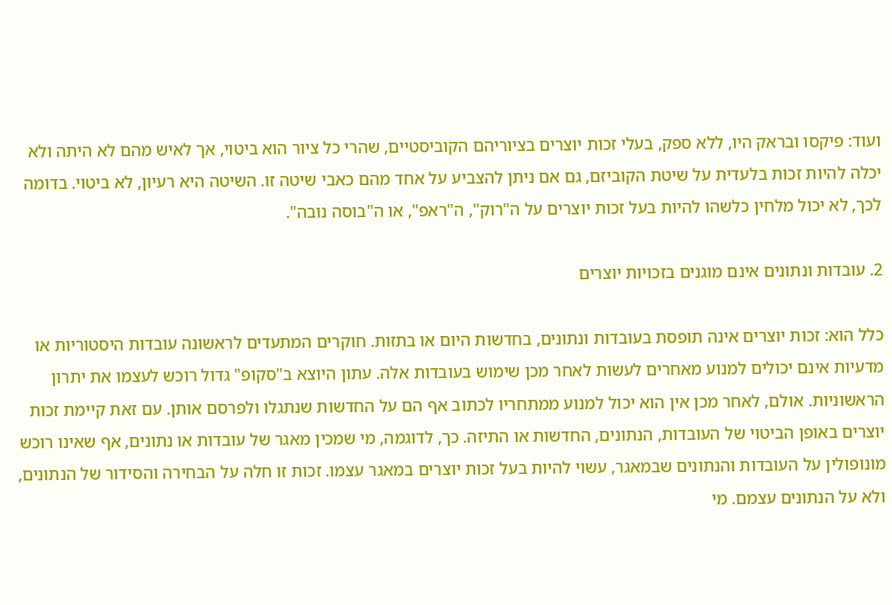ועוד: פיקסו ובראק היו, ללא ספק, בעלי זכות יוצרים בציוריהם הקוביסטיים, שהרי כל ציור הוא ביטוי, אך לאיש מהם לא היתה ולא יכלה להיות זכות בלעדית על שיטת הקוביזם, גם אם ניתן להצביע על אחד מהם כאבי שיטה זו. השיטה היא רעיון, לא ביטוי. בדומה לכך, לא יכול מלחין כלשהו להיות בעל זכות יוצרים על ה"רוק", ה"ראפ", או ה"בוסה נובה".

2. עובדות ונתונים אינם מוגנים בזכויות יוצרים

כלל הוא: זכות יוצרים אינה תופסת בעובדות ונתונים, בחדשות היום או בתזות. חוקרים המתעדים לראשונה עובדות היסטוריות או מדעיות אינם יכולים למנוע מאחרים לעשות לאחר מכן שימוש בעובדות אלה. עתון היוצא ב"סקופ" גדול רוכש לעצמו את יתרון הראשוניות. אולם, לאחר מכן אין הוא יכול למנוע ממתחריו לכתוב אף הם על החדשות שנתגלו ולפרסם אותן. עם זאת קיימת זכות יוצרים באופן הביטוי של העובדות, הנתונים, החדשות או התיזה. כך, לדוגמה, מי שמכין מאגר של עובדות או נתונים, אף שאינו רוכש מונופולין על העובדות והנתונים שבמאגר, עשוי להיות בעל זכות יוצרים במאגר עצמו. זכות זו חלה על הבחירה והסידור של הנתונים, ולא על הנתונים עצמם. מי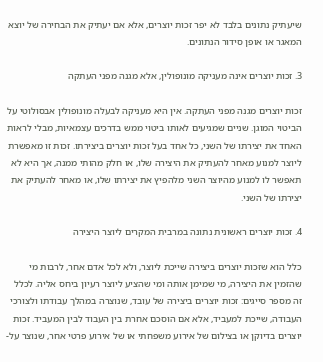שיעתיק נתונים בלבד לא יפר זכות יוצרים, אלא אם יעתיק את הבחירה של יוצא המאגר או אופן סידור הנתונים.

3. זכות יוצרים אינה מעניקה מונופולין, אלא מגנה מפני העתקה

זכות יוצרים מגנה מפני העתקה. אין היא מעניקה לבעלה מונופולין אבסולוטי על הביטוי המוגן. שניים שמגיעים לאותו ביטוי ממש בדרכים עצמאיות, מבלי לראות האחד את יצירתו של השני, כל אחד בעל זכות יוצרים ביצירתו. זכות זו מאפשרת ליוצר למנוע מאחר להעתיק את היצירה שלו, או חלק מהותי ממנה, אך היא לא תאפשר לו למנוע מהיוצר השני מלהפיץ את יצירתו שלו, או מאחר להעתיק את יצירתו של השני.

4. זכות יוצרים ראשונית נתונה במרבית המקרים ליוצר היצירה

כלל הוא שזכות יוצרים ביצירה שייכת ליוצר, ולא לכל אדם אחר, לרבות מי שהזמין את היצירה, מי שמימן אותה ומי שהציע ליוצר רעיון ביחס אליה. לכלל זה מספר סייגים: זכות יוצרים ביצירה של עובד, שנוצרה במהלך עבודתו ולצורכי העבודה, שייכת למעביד, אלא אם הוסכם אחרת בין העבוד לבין המעביד. זכות יוצרים בדיוקן או בצילום של אירוע משפחתי או של אירוע פרטי אחר, שנוצר על-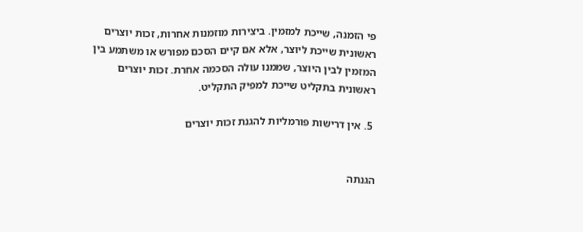פי הזמנה, שייכת למזמין. ביצירות מוזמנות אחרות, זכות יוצרים ראשונית שייכת ליוצר, אלא אם קיים הסכם מפורש או משתמע בין המזמין לבין היוצר, שממנו עולה הסכמה אחרת. זכות יוצרים ראשונית בתקליט שייכת למפיק התקליט.

 5. אין דרישות פורמליות להגנת זכות יוצרים


הגנתה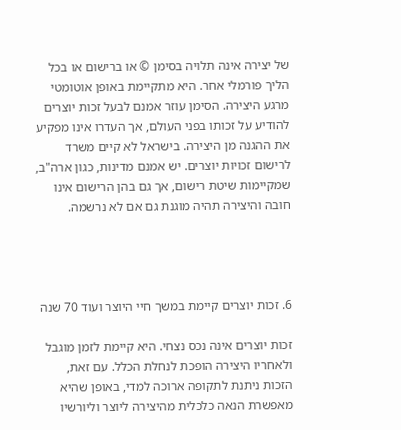של יצירה אינה תלויה בסימן © או ברישום או בכל הליך פורמלי אחר. היא מתקיימת באופן אוטומטי מרגע היצירה. הסימן עוזר אמנם לבעל זכות יוצרים להודיע על זכותו בפני העולם, אך העדרו אינו מפקיע את ההגנה מן היצירה. בישראל לא קיים משרד לרישום זכויות יוצרים. יש אמנם מדינות, כגון ארה"ב, שמקיימות שיטת רישום, אך גם בהן הרישום אינו חובה והיצירה תהיה מוגנת גם אם לא נרשמה.




6. זכות יוצרים קיימת במשך חיי היוצר ועוד 70 שנה

זכות יוצרים אינה נכס נצחי. היא קיימת לזמן מוגבל ולאחריו היצירה הופכת לנחלת הכלל. עם זאת, הזכות ניתנת לתקופה ארוכה למדי, באופן שהיא מאפשרת הנאה כלכלית מהיצירה ליוצר וליורשיו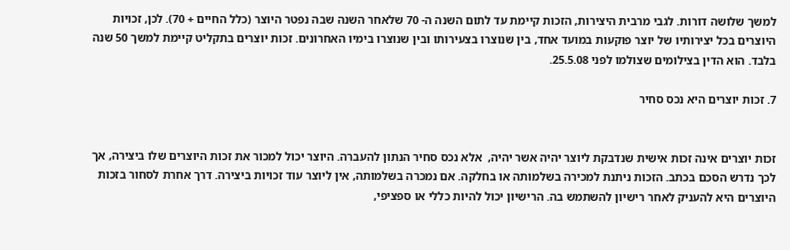למשך שלושה דורות. לגבי מרבית היצירות, הזכות קיימת עד לתום השנה ה- 70 שלאחר השנה שבה נפטר היוצר (כלל החיים + 70). לכן, זכויות היוצרים בכל יצירותיו של יוצר פוקעות במועד אחד, בין שנוצרו בצעירותו ובין שנוצרו בימיו האחרונים. זכות יוצרים בתקליט קיימת למשך 50 שנה בלבד. הוא הדין בצילומים שצולמו לפני 25.5.08.

7. זכות יוצרים היא נכס סחיר


זכות יוצרים אינה זכות אישית שנדבקת ליוצר יהיה אשר יהיה,  אלא נכס סחיר הנתון להעברה. היוצר יכול למכור את זכות היוצרים שלו ביצירה, אך לכך נדרש הסכם בכתב. הזכות ניתנת למכירה בשלמותה או בחלקה. אם נמכרה בשלמותה, אין ליוצר עוד זכויות ביצירה. דרך אחרת לסחור בזכות היוצרים היא להעניק לאחר רישיון להשתמש בה. הרישיון יכול להיות כללי או ספציפי,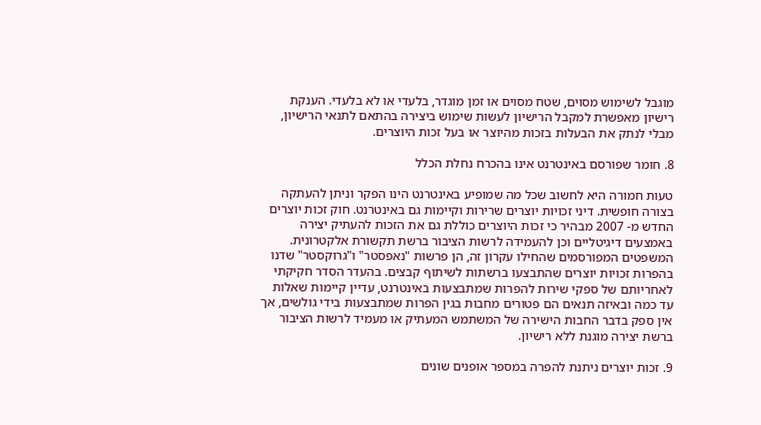מוגבל לשימוש מסוים, שטח מסוים או זמן מוגדר, בלעדי או לא בלעדי. הענקת רישיון מאפשרת למקבל הרישיון לעשות שימוש ביצירה בהתאם לתנאי הרישיון, מבלי לנתק את הבעלות בזכות מהיוצר או בעל זכות היוצרים.

8. חומר שפורסם באינטרנט אינו בהכרח נחלת הכלל

טעות חמורה היא לחשוב שכל מה שמופיע באינטרנט הינו הפקר וניתן להעתקה בצורה חופשית. דיני זכויות יוצרים שרירות וקיימות גם באינטרנט. חוק זכות יוצרים החדש מ- 2007 מבהיר כי זכות היוצרים כוללת גם את הזכות להעתיק יצירה באמצעים דיגיטליים וכן להעמידה לרשות הציבור ברשת תקשורת אלקטרונית.  המשפטים המפורסמים שהחילו עקרון זה, הן פרשות "נאפסטר" ו"גרוקסטר" שדנו בהפרות זכויות יוצרים שהתבצעו ברשתות לשיתוף קבצים. בהעדר הסדר חקיקתי לאחריותם של ספקי שירות להפרות שמתבצעות באינטרנט, עדיין קיימות שאלות עד כמה ובאיזה תנאים הם פטורים מחבות בגין הפרות שמתבצעות בידי גולשים, אך אין ספק בדבר החבות הישירה של המשתמש המעתיק או מעמיד לרשות הציבור ברשת יצירה מוגנת ללא רישיון.

9. זכות יוצרים ניתנת להפרה במספר אופנים שונים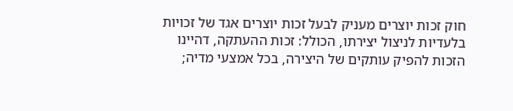חוק זכות יוצרים מעניק לבעל זכות יוצרים אגד של זכויות בלעדיות לניצול יצירתו, הכולל: זכות ההעתקה, דהיינו הזכות להפיק עותקים של היצירה, בכל אמצעי מדיה;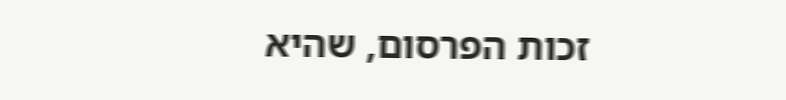זכות הפרסום, שהיא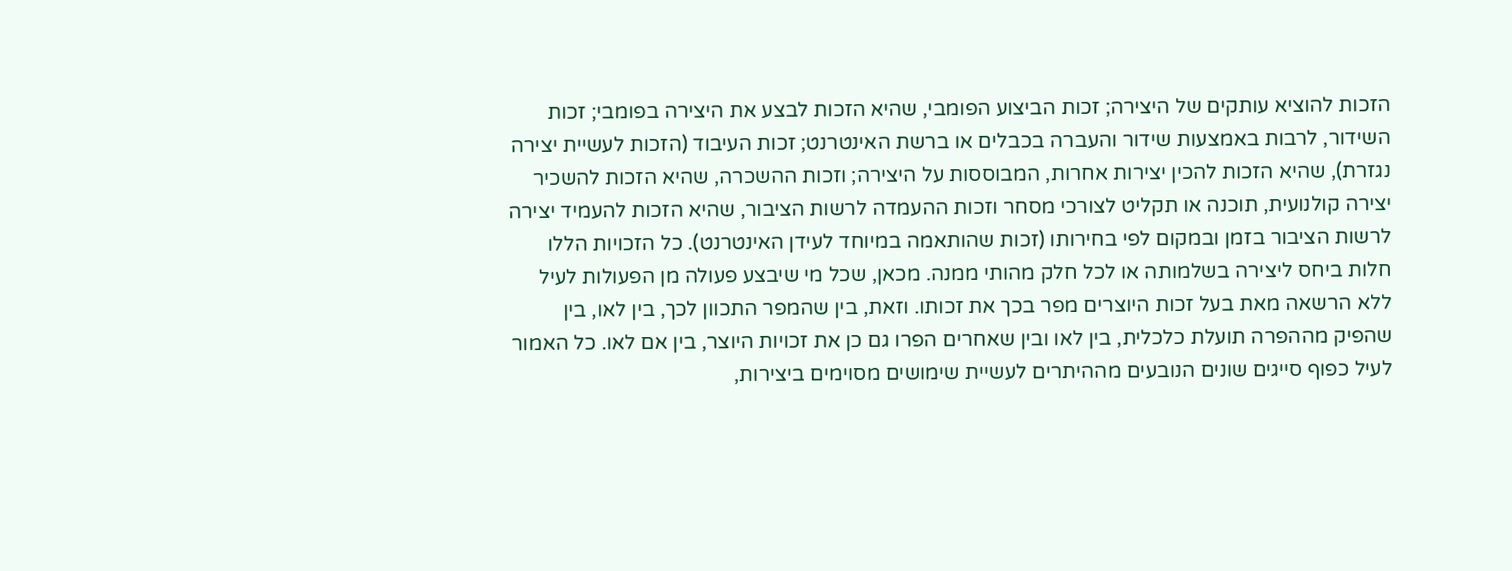הזכות להוציא עותקים של היצירה; זכות הביצוע הפומבי, שהיא הזכות לבצע את היצירה בפומבי; זכות השידור, לרבות באמצעות שידור והעברה בכבלים או ברשת האינטרנט; זכות העיבוד (הזכות לעשיית יצירה נגזרת), שהיא הזכות להכין יצירות אחרות, המבוססות על היצירה; וזכות ההשכרה, שהיא הזכות להשכיר יצירה קולנועית, תוכנה או תקליט לצורכי מסחר וזכות ההעמדה לרשות הציבור, שהיא הזכות להעמיד יצירה לרשות הציבור בזמן ובמקום לפי בחירותו (זכות שהותאמה במיוחד לעידן האינטרנט). כל הזכויות הללו חלות ביחס ליצירה בשלמותה או לכל חלק מהותי ממנה. מכאן, שכל מי שיבצע פעולה מן הפעולות לעיל ללא הרשאה מאת בעל זכות היוצרים מפר בכך את זכותו. וזאת, בין שהמפר התכוון לכך, בין לאו, בין שהפיק מההפרה תועלת כלכלית, בין לאו ובין שאחרים הפרו גם כן את זכויות היוצר, בין אם לאו. כל האמור לעיל כפוף סייגים שונים הנובעים מההיתרים לעשיית שימושים מסוימים ביצירות,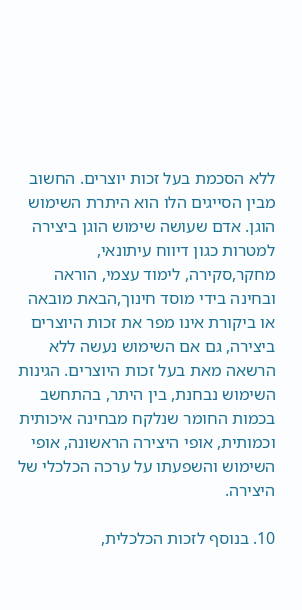ללא הסכמת בעל זכות יוצרים. החשוב מבין הסייגים הלו הוא היתרת השימוש הוגן. אדם שעושה שימוש הוגן ביצירה למטרות כגון דיווח עיתונאי, מחקר,סקירה, לימוד עצמי, הוראה ובחינה בידי מוסד חינוך,הבאת מובאה או ביקורת אינו מפר את זכות היוצרים ביצירה, גם אם השימוש נעשה ללא הרשאה מאת בעל זכות היוצרים. הגינות השימוש נבחנת, בין היתר, בהתחשב בכמות החומר שנלקח מבחינה איכותית וכמותית, אופי היצירה הראשונה, אופי השימוש והשפעתו על ערכה הכלכלי של היצירה.

10. בנוסף לזכות הכלכלית,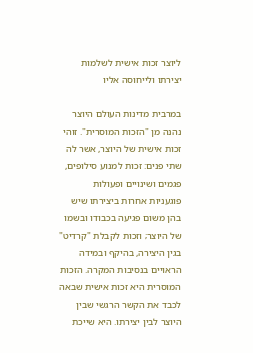ליוצר זכות אישית לשלמות יצירתו ולייחוסה אליו

במרבית מדינות העולם היוצר נהנה מן "הזכות המוסרית". זוהי זכות אישית של היוצר, אשר לה שתי פנים: זכות למנוע סילופים, פגמים ושינויים ופעולות פוגעניות אחרות ביצירתו שיש בהן משום פגיעה בכבודו ובשמו של היוצר; וזכות לקבלת "קרדיט" בגין היצירה, בהיקף ובמידה הראויים בנסיבות המקרה. הזכות המוסרית היא זכות אישית שבאה לכבד את הקשר הרגשי שבין היוצר לבין יצירתו. היא שייכת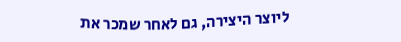ליוצר היצירה, גם לאחר שמכר את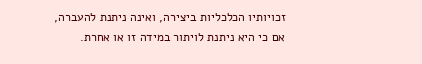זכויותיו הכלכליות ביצירה, ואינה ניתנת להעברה, אם כי היא ניתנת לויתור במידה זו או אחרת.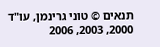תנאים © טוני גרינמן, עו"ד 2000, 2003, 2006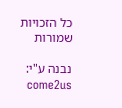כל הזכויות שמורות

נבנה ע"י: come2us